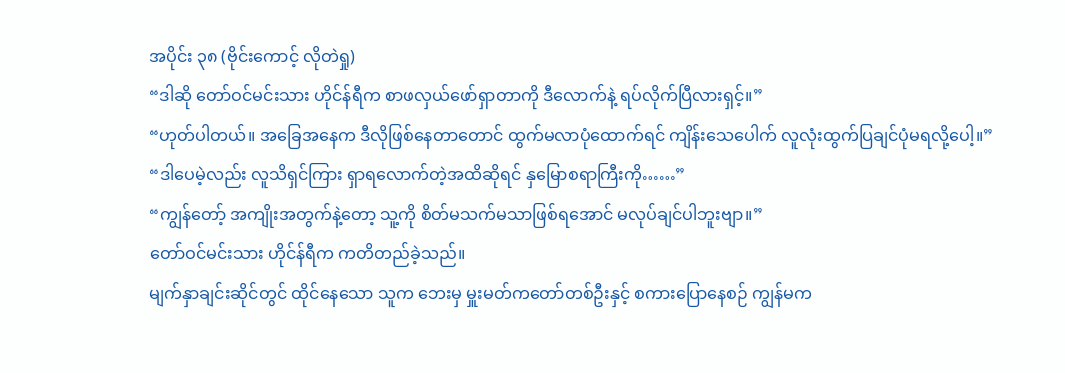အပိုင်း ၃၈ (ဗိုင်းကောင့် လိုတဲရှု)
“ဒါဆို တော်ဝင်မင်းသား ဟိုင်န်ရီက စာဖလှယ်ဖော်ရှာတာကို ဒီလောက်နဲ့ ရပ်လိုက်ပြီလားရှင့်။”
“ဟုတ်ပါတယ်။ အခြေအနေက ဒီလိုဖြစ်နေတာတောင် ထွက်မလာပုံထောက်ရင် ကျိန်းသေပေါက် လူလုံးထွက်ပြချင်ပုံမရလို့ပေါ့။”
“ဒါပေမဲ့လည်း လူသိရှင်ကြား ရှာရလောက်တဲ့အထိဆိုရင် နှမြောစရာကြီးကို……”
“ကျွန်တော့် အကျိုးအတွက်နဲ့တော့ သူ့ကို စိတ်မသက်မသာဖြစ်ရအောင် မလုပ်ချင်ပါဘူးဗျာ။”
တော်ဝင်မင်းသား ဟိုင်န်ရီက ကတိတည်ခဲ့သည်။
မျက်နှာချင်းဆိုင်တွင် ထိုင်နေသော သူက ဘေးမှ မှူးမတ်ကတော်တစ်ဦးနှင့် စကားပြောနေစဉ် ကျွန်မက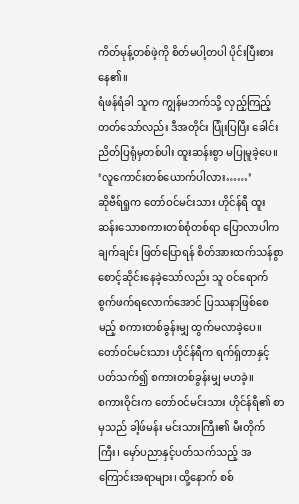ကိတ်မုန့်တစ်ဖဲ့ကို စိတ်မပါ့တပါ ပိုင်းပြီးစားနေ၏။
ရံဖန်ရံခါ သူက ကျွန်မဘက်သို့ လှည့်ကြည့်တတ်သော်လည်း ဒီအတိုင်း ပြုံးပြပြီး ခေါင်းညိတ်ပြရုံမှတစ်ပါး ထူးဆန်းစွာ မပြုမူခဲ့ပေ။
‘လူကောင်းတစ်ယောက်ပါလား……’
ဆိုဗီရ်ရှုက တော်ဝင်မင်းသား ဟိုင်န်ရီ ထူးဆန်းသောစကားတစ်စုံတစ်ရာ ပြောလာပါက ချက်ချင်း ဖြတ်ပြောရန် စိတ်အားထက်သန်စွာ စောင့်ဆိုင်းနေခဲ့သော်လည်း သူ ဝင်ရောက်စွက်ဖက်ရလောက်အောင် ပြဿနာဖြစ်စေမည့် စကားတစ်ခွန်းမျှ ထွက်မလာခဲ့ပေ။
တော်ဝင်မင်းသား ဟိုင်န်ရီက ရက်ရှ်တာနှင့်ပတ်သက်၍ စကားတစ်ခွန်းမျှ မဟခဲ့။
စကားဝိုင်းက တော်ဝင်မင်းသား ဟိုင်န်ရီ၏ စာမှသည် ခါ့ဖ်မန်း မင်းသားကြီး၏ မီးတိုက်ကြီး၊ မှော်ပညာနှင့်ပတ်သက်သည့် အကြောင်းအရာများ၊ ထို့နောက် စစ်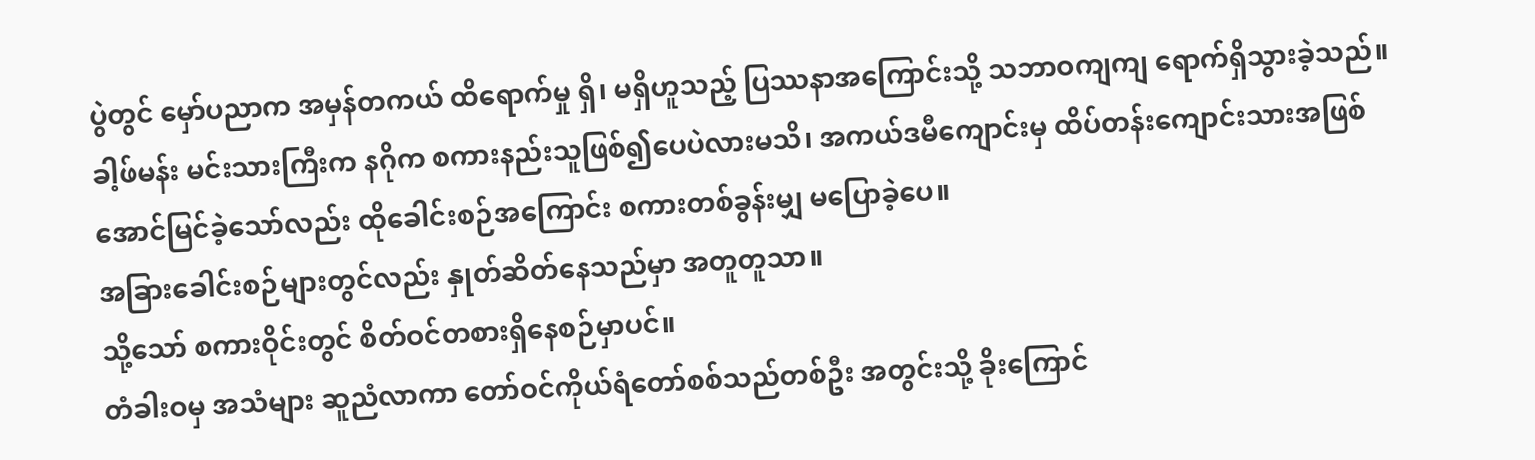ပွဲတွင် မှော်ပညာက အမှန်တကယ် ထိရောက်မှု ရှိ၊ မရှိဟူသည့် ပြဿနာအကြောင်းသို့ သဘာဝကျကျ ရောက်ရှိသွားခဲ့သည်။
ခါ့ဖ်မန်း မင်းသားကြီးက နဂိုက စကားနည်းသူဖြစ်၍ပေပဲလားမသိ၊ အကယ်ဒမီကျောင်းမှ ထိပ်တန်းကျောင်းသားအဖြစ် အောင်မြင်ခဲ့သော်လည်း ထိုခေါင်းစဉ်အကြောင်း စကားတစ်ခွန်းမျှ မပြောခဲ့ပေ။
အခြားခေါင်းစဉ်များတွင်လည်း နှုတ်ဆိတ်နေသည်မှာ အတူတူသာ။
သို့သော် စကားဝိုင်းတွင် စိတ်ဝင်တစားရှိနေစဉ်မှာပင်။
တံခါးဝမှ အသံများ ဆူညံလာကာ တော်ဝင်ကိုယ်ရံတော်စစ်သည်တစ်ဦး အတွင်းသို့ ခိုးကြောင်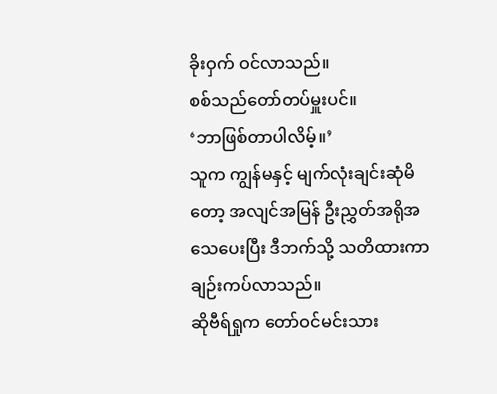ခိုးဝှက် ဝင်လာသည်။
စစ်သည်တော်တပ်မှူးပင်။
‘ဘာဖြစ်တာပါလိမ့်။’
သူက ကျွန်မနှင့် မျက်လုံးချင်းဆုံမိတော့ အလျင်အမြန် ဦးညွှတ်အရိုအသေပေးပြီး ဒီဘက်သို့ သတိထားကာ ချဉ်းကပ်လာသည်။
ဆိုဗီရ်ရှုက တော်ဝင်မင်းသား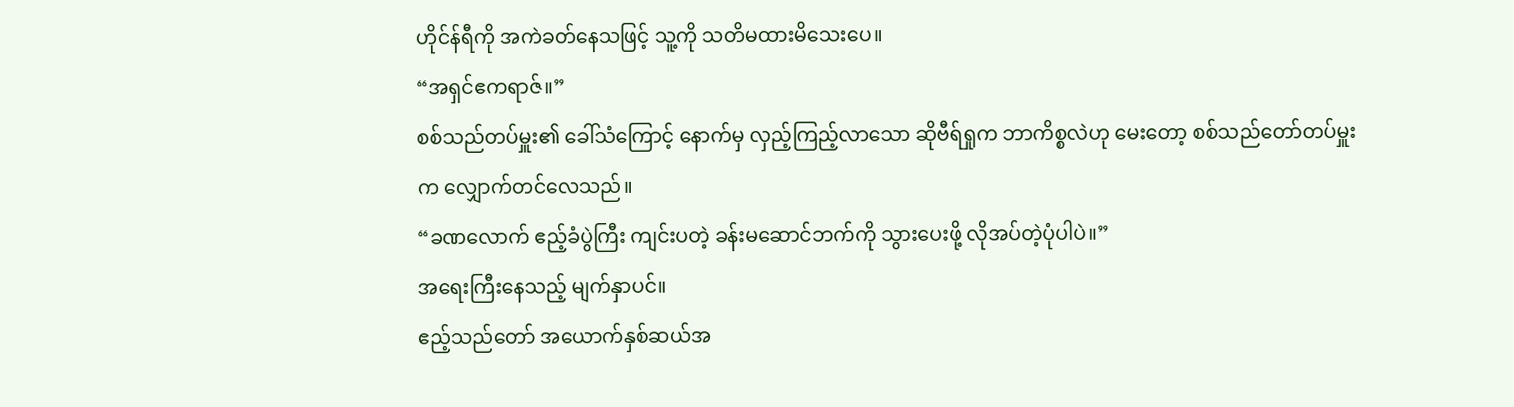ဟိုင်န်ရီကို အကဲခတ်နေသဖြင့် သူ့ကို သတိမထားမိသေးပေ။
“အရှင်ဧကရာဇ်။”
စစ်သည်တပ်မှူး၏ ခေါ်သံကြောင့် နောက်မှ လှည့်ကြည့်လာသော ဆိုဗီရ်ရှုက ဘာကိစ္စလဲဟု မေးတော့ စစ်သည်တော်တပ်မှူးက လျှောက်တင်လေသည်။
“ခဏလောက် ဧည့်ခံပွဲကြီး ကျင်းပတဲ့ ခန်းမဆောင်ဘက်ကို သွားပေးဖို့ လိုအပ်တဲ့ပုံပါပဲ။”
အရေးကြီးနေသည့် မျက်နှာပင်။
ဧည့်သည်တော် အယောက်နှစ်ဆယ်အ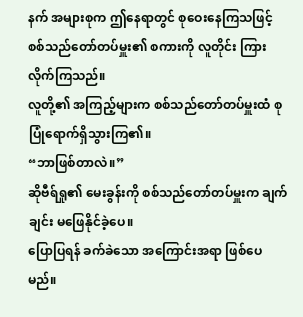နက် အများစုက ဤနေရာတွင် စုဝေးနေကြသဖြင့် စစ်သည်တော်တပ်မှူး၏ စကားကို လူတိုင်း ကြားလိုက်ကြသည်။
လူတို့၏ အကြည့်များက စစ်သည်တော်တပ်မှူးထံ စုပြုံရောက်ရှိသွားကြ၏။
“ဘာဖြစ်တာလဲ။”
ဆိုဗီရ်ရှု၏ မေးခွန်းကို စစ်သည်တော်တပ်မှူးက ချက်ချင်း မဖြေနိုင်ခဲ့ပေ။
ပြောပြရန် ခက်ခဲသော အကြောင်းအရာ ဖြစ်ပေမည်။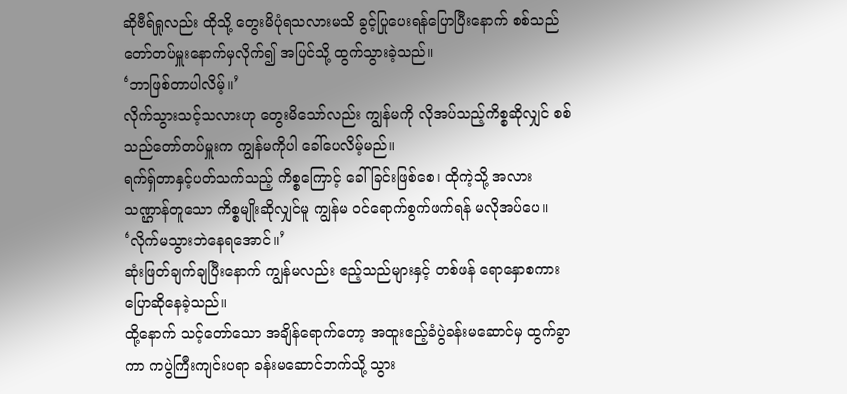ဆိုဗီရ်ရှုလည်း ထိုသို့ တွေးမိပုံရသလားမသိ ခွင့်ပြုပေးရန်ပြောပြီးနောက် စစ်သည်တော်တပ်မှူးနောက်မှလိုက်၍ အပြင်သို့ ထွက်သွားခဲ့သည်။
‘ဘာဖြစ်တာပါလိမ့်။’
လိုက်သွားသင့်သလားဟု တွေးမိသော်လည်း ကျွန်မကို လိုအပ်သည့်ကိစ္စဆိုလျှင် စစ်သည်တော်တပ်မှူးက ကျွန်မကိုပါ ခေါ်ပေလိမ့်မည်။
ရက်ရှ်တာနှင့်ပတ်သက်သည့် ကိစ္စကြောင့် ခေါ်ခြင်းဖြစ်စေ၊ ထိုကဲ့သို့ အလားသဏ္ဌာန်တူသော ကိစ္စမျိုးဆိုလျှင်မူ ကျွန်မ ဝင်ရောက်စွက်ဖက်ရန် မလိုအပ်ပေ။
‘လိုက်မသွားဘဲနေရအောင်။’
ဆုံးဖြတ်ချက်ချပြီးနောက် ကျွန်မလည်း ဧည့်သည်များနှင့် တစ်ဖန် ရောနှောစကားပြောဆိုနေခဲ့သည်။
ထို့နောက် သင့်တော်သော အချိန်ရောက်တော့ အထူးဧည့်ခံပွဲခန်းမဆောင်မှ ထွက်ခွာကာ ကပွဲကြီးကျင်းပရာ ခန်းမဆောင်ဘက်သို့ သွား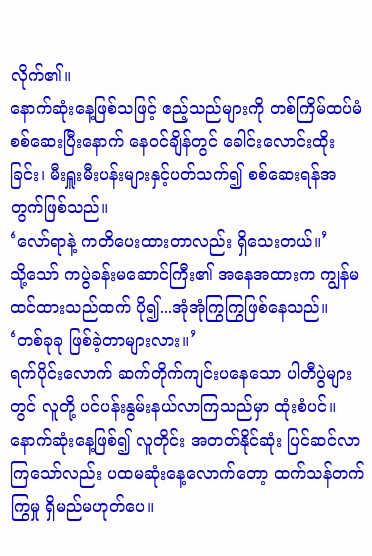လိုက်၏။
နောက်ဆုံးနေ့ဖြစ်သဖြင့် ဧည့်သည်များကို တစ်ကြိမ်ထပ်မံ စစ်ဆေးပြီးနောက် နေဝင်ချိန်တွင် ခေါင်းလောင်းထိုးခြင်း၊ မီးရှူးမီးပန်းများနှင့်ပတ်သက်၍ စစ်ဆေးရန်အတွက်ဖြစ်သည်။
‘လော်ရာနဲ့ ကတိပေးထားတာလည်း ရှိသေးတယ်။’
သို့သော် ကပွဲခန်းမဆောင်ကြီး၏ အနေအထားက ကျွန်မထင်ထားသည်ထက် ပို၍...အုံအုံကြွကြွဖြစ်နေသည်။
‘တစ်ခုခု ဖြစ်ခဲ့တာများလား။’
ရက်ပိုင်းလောက် ဆက်တိုက်ကျင်းပနေသော ပါတီပွဲများတွင် လူတို့ ပင်ပန်းနွမ်းနယ်လာကြသည်မှာ ထုံးစံပင်။
နောက်ဆုံးနေ့ဖြစ်၍ လူတိုင်း အတတ်နိုင်ဆုံး ပြင်ဆင်လာကြသော်လည်း ပထမဆုံးနေ့လောက်တော့ ထက်သန်တက်ကြွမှု ရှိမည်မဟုတ်ပေ။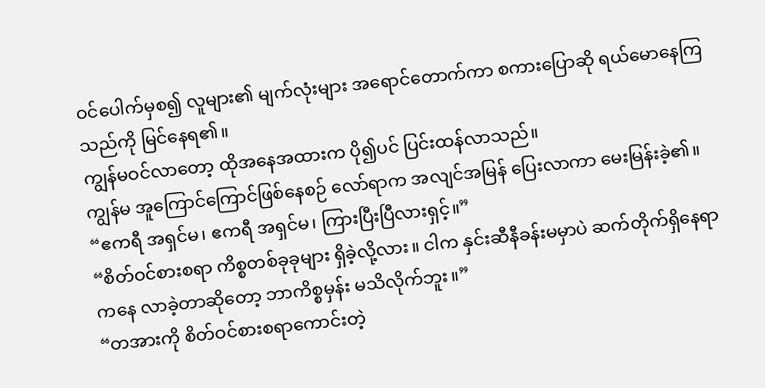ဝင်ပေါက်မှစ၍ လူများ၏ မျက်လုံးများ အရောင်တောက်ကာ စကားပြောဆို ရယ်မောနေကြသည်ကို မြင်နေရ၏။
ကျွန်မဝင်လာတော့ ထိုအနေအထားက ပို၍ပင် ပြင်းထန်လာသည်။
ကျွန်မ အူကြောင်ကြောင်ဖြစ်နေစဉ် လော်ရာက အလျင်အမြန် ပြေးလာကာ မေးမြန်းခဲ့၏။
“ဧကရီ အရှင်မ၊ ဧကရီ အရှင်မ၊ ကြားပြီးပြီလားရှင့်။”
“စိတ်ဝင်စားစရာ ကိစ္စတစ်ခုခုများ ရှိခဲ့လို့လား။ ငါက နှင်းဆီနီခန်းမမှာပဲ ဆက်တိုက်ရှိနေရာကနေ လာခဲ့တာဆိုတော့ ဘာကိစ္စမှန်း မသိလိုက်ဘူး။”
“တအားကို စိတ်ဝင်စားစရာကောင်းတဲ့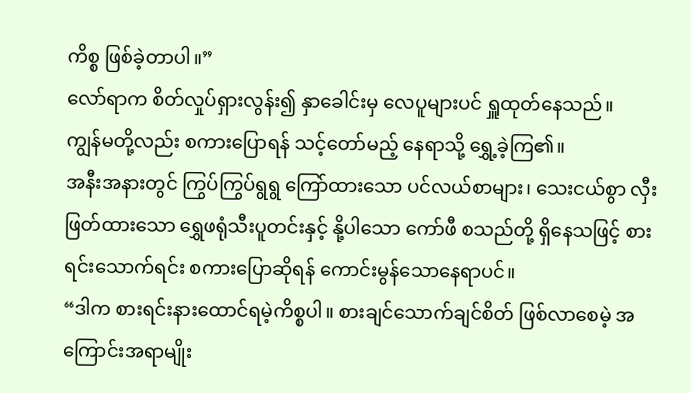ကိစ္စ ဖြစ်ခဲ့တာပါ။”
လော်ရာက စိတ်လှုပ်ရှားလွန်း၍ နှာခေါင်းမှ လေပူများပင် ရှူထုတ်နေသည်။
ကျွန်မတို့လည်း စကားပြောရန် သင့်တော်မည့် နေရာသို့ ရွှေ့ခဲ့ကြ၏။
အနီးအနားတွင် ကြွပ်ကြွပ်ရွရွ ကြော်ထားသော ပင်လယ်စာများ၊ သေးငယ်စွာ လှီးဖြတ်ထားသော ရွှေဖရုံသီးပူတင်းနှင့် နို့ပါသော ကော်ဖီ စသည်တို့ ရှိနေသဖြင့် စားရင်းသောက်ရင်း စကားပြောဆိုရန် ကောင်းမွန်သောနေရာပင်။
“ဒါက စားရင်းနားထောင်ရမဲ့ကိစ္စပါ။ စားချင်သောက်ချင်စိတ် ဖြစ်လာစေမဲ့ အကြောင်းအရာမျိုး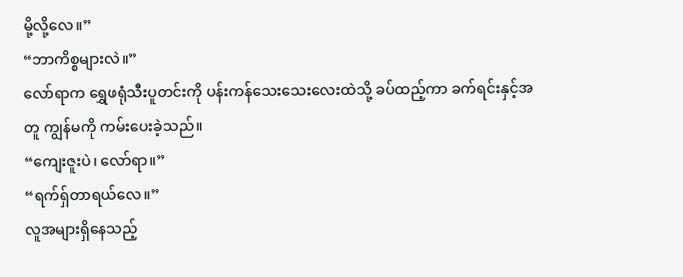မို့လို့လေ။”
“ဘာကိစ္စများလဲ။”
လော်ရာက ရွှေဖရုံသီးပူတင်းကို ပန်းကန်သေးသေးလေးထဲသို့ ခပ်ထည့်ကာ ခက်ရင်းနှင့်အတူ ကျွန်မကို ကမ်းပေးခဲ့သည်။
“ကျေးဇူးပဲ၊ လော်ရာ။”
“ရက်ရှ်တာရယ်လေ။”
လူအများရှိနေသည့်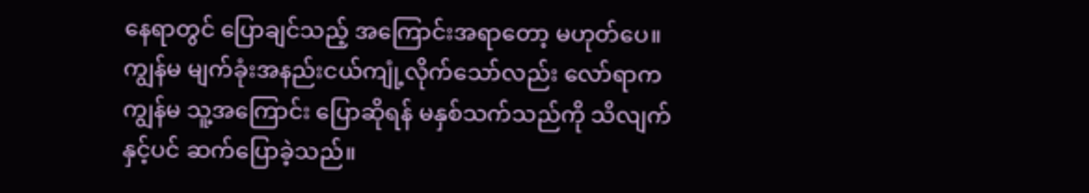နေရာတွင် ပြောချင်သည့် အကြောင်းအရာတော့ မဟုတ်ပေ။
ကျွန်မ မျက်ခုံးအနည်းငယ်ကျုံ့လိုက်သော်လည်း လော်ရာက ကျွန်မ သူ့အကြောင်း ပြောဆိုရန် မနှစ်သက်သည်ကို သိလျက်နှင့်ပင် ဆက်ပြောခဲ့သည်။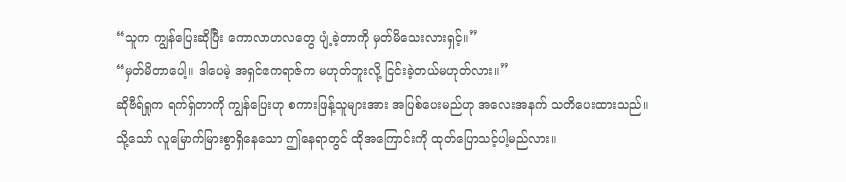“သူက ကျွန်ပြေးဆိုပြီး ကောလာဟလတွေ ပျံ့ခဲ့တာကို မှတ်မိသေးလားရှင့်။”
“မှတ်မိတာပေါ့။ ဒါပေမဲ့ အရှင်ဧကရာဇ်က မဟုတ်ဘူးလို့ ငြင်းခဲ့တယ်မဟုတ်လား။”
ဆိုဗီရ်ရှုက ရက်ရှ်တာကို ကျွန်ပြေးဟု စကားဖြန့်သူများအား အပြစ်ပေးမည်ဟု အလေးအနက် သတိပေးထားသည်။
သို့သော် လူမြောက်မြားစွာရှိနေသော ဤနေရာတွင် ထိုအကြောင်းကို ထုတ်ပြောသင့်ပါ့မည်လား။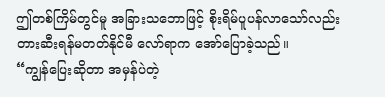ဤတစ်ကြိမ်တွင်မူ အခြားသဘောဖြင့် စိုးရိမ်ပူပန်လာသော်လည်း တားဆီးရန်မတတ်နိုင်မီ လော်ရာက အော်ပြောခဲ့သည်။
“ကျွန်ပြေးဆိုတာ အမှန်ပဲတဲ့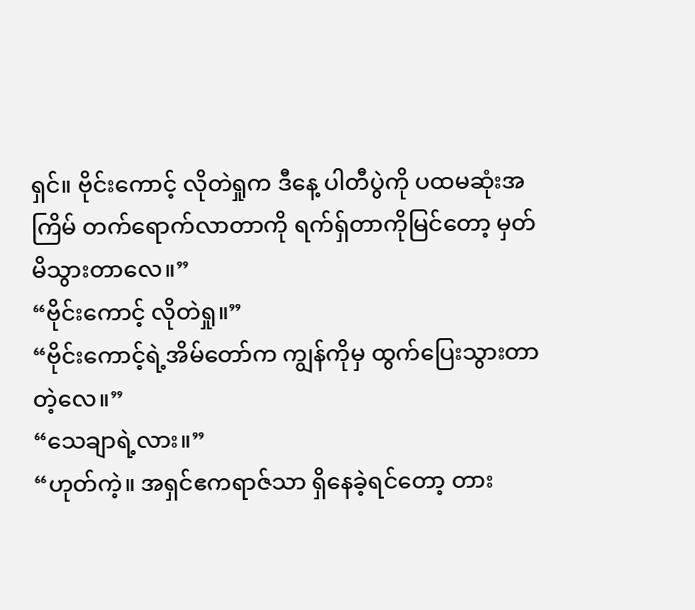ရှင်။ ဗိုင်းကောင့် လိုတဲရှုက ဒီနေ့ ပါတီပွဲကို ပထမဆုံးအကြိမ် တက်ရောက်လာတာကို ရက်ရှ်တာကိုမြင်တော့ မှတ်မိသွားတာလေ။”
“ဗိုင်းကောင့် လိုတဲရှု။”
“ဗိုင်းကောင့်ရဲ့အိမ်တော်က ကျွန်ကိုမှ ထွက်ပြေးသွားတာတဲ့လေ။”
“သေချာရဲ့လား။”
“ဟုတ်ကဲ့။ အရှင်ဧကရာဇ်သာ ရှိနေခဲ့ရင်တော့ တား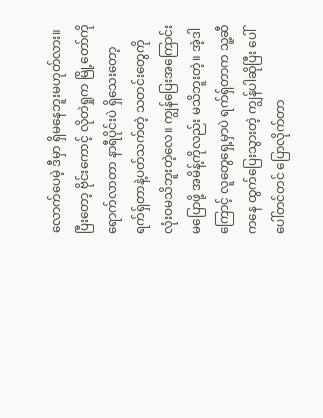လောက်ပေမဲ့ ဒီမှာ ရှိမနေဘူးမဟုတ်လား။ ပြီးတော့ ဗိုင်းကောင့် လိုတဲရှုက မြို့တော်ကို ရောက်လာတာ နာရီပိုင်းပဲ ရှိသေးတော့ ရက်ရှ်တာနဲ့ပတ်သက်တဲ့ သတင်းတွေကို လုံးဝမသိဘူးတဲ့လေ။ ကျွန်ပြေးအကြောင်း မပြောဖို့ အမိန့်ကိုလည်း မသိဘူးတဲ့။ အဲ့ဒါကြောင့် လူတွေရှေ့မှာပဲ ရက်ရှ်တာက သူ့ဆီကနေ ထွက်ပြေးသွားတဲ့ ကျွန်ပါဆိုပြီး ပေါ်ပေါ်တင်တင် ပြောလိုက်တာ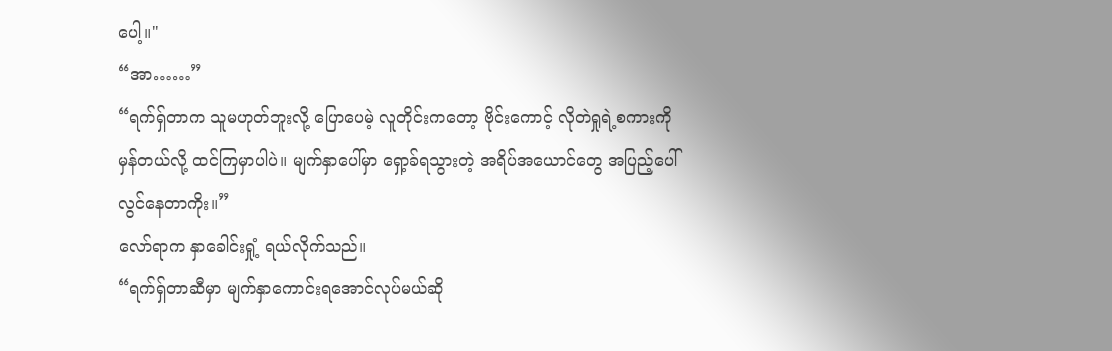ပေါ့။"
“အာ……”
“ရက်ရှ်တာက သူမဟုတ်ဘူးလို့ ပြောပေမဲ့ လူတိုင်းကတော့ ဗိုင်းကောင့် လိုတဲရှုရဲ့စကားကို မှန်တယ်လို့ ထင်ကြမှာပါပဲ။ မျက်နှာပေါ်မှာ ရှော့ခ်ရသွားတဲ့ အရိပ်အယောင်တွေ အပြည့်ပေါ်လွင်နေတာကိုး။”
လော်ရာက နှာခေါင်းရှုံ့ ရယ်လိုက်သည်။
“ရက်ရှ်တာဆီမှာ မျက်နှာကောင်းရအောင်လုပ်မယ်ဆို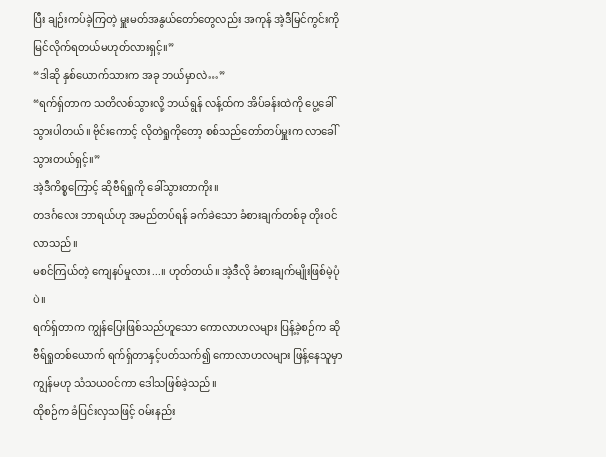ပြီး ချဉ်းကပ်ခဲ့ကြတဲ့ မှူးမတ်အနွယ်တော်တွေလည်း အကုန် အဲ့ဒီမြင်ကွင်းကို မြင်လိုက်ရတယ်မဟုတ်လားရှင့်။”
“ဒါဆို နှစ်ယောက်သားက အခု ဘယ်မှာလဲ…”
“ရက်ရှ်တာက သတိလစ်သွားလို့ ဘယ်ရွန် လန့်ထ်က အိပ်ခန်းထဲကို ပွေ့ခေါ်သွားပါတယ်။ ဗိုင်းကောင့် လိုတဲရှုကိုတော့ စစ်သည်တော်တပ်မှူးက လာခေါ်သွားတယ်ရှင့်။”
အဲ့ဒီကိစ္စကြောင့် ဆိုဗီရ်ရှုကို ခေါ်သွားတာကိုး။
တဒင်္ဂလေး ဘာရယ်ဟု အမည်တပ်ရန် ခက်ခဲသော ခံစားချက်တစ်ခု တိုးဝင်လာသည်။
မစင်ကြယ်တဲ့ ကျေနပ်မှုလား...။ ဟုတ်တယ်။ အဲ့ဒီလို ခံစားချက်မျိုးဖြစ်မဲ့ပုံပဲ။
ရက်ရှ်တာက ကျွန်ပြေးဖြစ်သည်ဟူသော ကောလာဟလများ ပြန့်ခဲ့စဉ်က ဆိုဗီရ်ရှုတစ်ယောက် ရက်ရှ်တာနှင့်ပတ်သက်၍ ကောလာဟလများ ဖြန့်နေသူမှာ ကျွန်မဟု သံသယဝင်ကာ ဒေါသဖြစ်ခဲ့သည်။
ထိုစဉ်က ခံပြင်းလှသဖြင့် ဝမ်းနည်း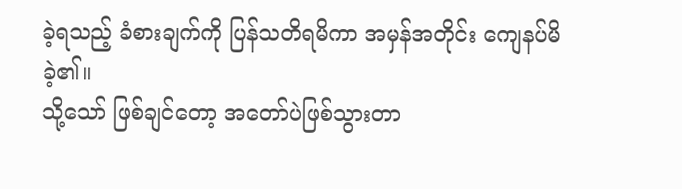ခဲ့ရသည့် ခံစားချက်ကို ပြန်သတိရမိကာ အမှန်အတိုင်း ကျေနပ်မိခဲ့၏။
သို့သော် ဖြစ်ချင်တော့ အတော်ပဲဖြစ်သွားတာ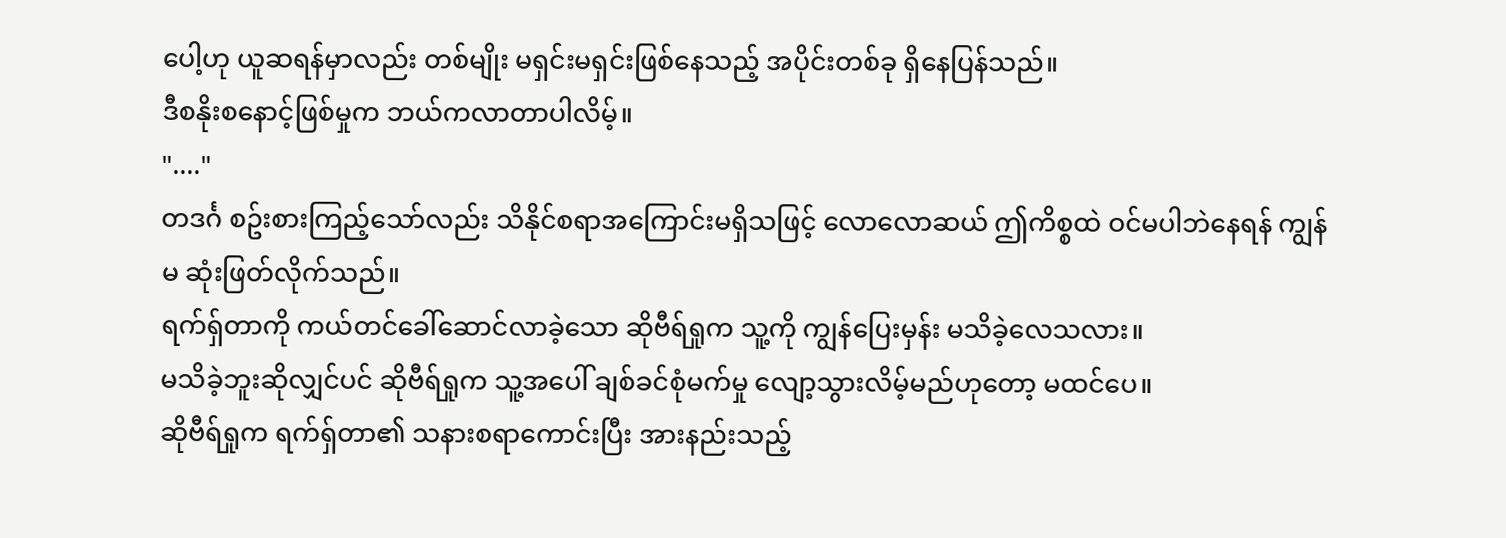ပေါ့ဟု ယူဆရန်မှာလည်း တစ်မျိုး မရှင်းမရှင်းဖြစ်နေသည့် အပိုင်းတစ်ခု ရှိနေပြန်သည်။
ဒီစနိုးစနောင့်ဖြစ်မှုက ဘယ်ကလာတာပါလိမ့်။
"...."
တဒင်္ဂ စဥ်းစားကြည့်သော်လည်း သိနိုင်စရာအကြောင်းမရှိသဖြင့် လောလောဆယ် ဤကိစ္စထဲ ဝင်မပါဘဲနေရန် ကျွန်မ ဆုံးဖြတ်လိုက်သည်။
ရက်ရှ်တာကို ကယ်တင်ခေါ်ဆောင်လာခဲ့သော ဆိုဗီရ်ရှုက သူ့ကို ကျွန်ပြေးမှန်း မသိခဲ့လေသလား။
မသိခဲ့ဘူးဆိုလျှင်ပင် ဆိုဗီရ်ရှုက သူ့အပေါ် ချစ်ခင်စုံမက်မှု လျော့သွားလိမ့်မည်ဟုတော့ မထင်ပေ။
ဆိုဗီရ်ရှုက ရက်ရှ်တာ၏ သနားစရာကောင်းပြီး အားနည်းသည့်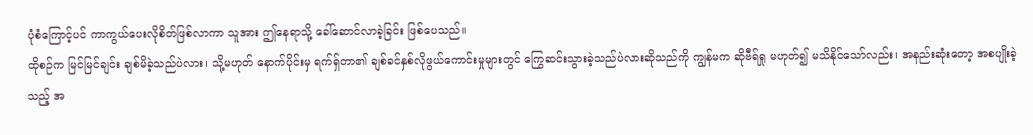ပုံစံကြောင့်ပင် ကာကွယ်ပေးလိုစိတ်ဖြစ်လာကာ သူအား ဤနေရာသို့ ခေါ်ဆောင်လာခဲ့ခြင်း ဖြစ်ပေသည်။
ထိုစဉ်က မြင်မြင်ချင်း ချစ်မိခဲ့သည်ပဲလား၊ သို့မဟုတ် နောက်ပိုင်းမှ ရက်ရှ်တာ၏ ချစ်ခင်နှစ်လိုဖွယ်ကောင်းမှုများတွင် ကြွေဆင်းသွားခဲ့သည်ပဲလားဆိုသည်ကို ကျွန်မက ဆိုဗီရ်ရှု မဟုတ်၍ မသိနိုင်သော်လည်း၊ အနည်းဆုံးတော့ အစပျိုးခဲ့သည့် အ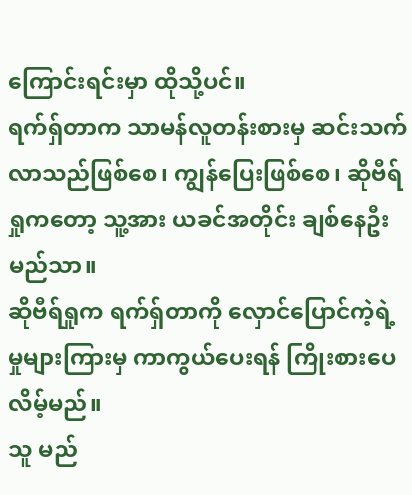ကြောင်းရင်းမှာ ထိုသို့ပင်။
ရက်ရှ်တာက သာမန်လူတန်းစားမှ ဆင်းသက်လာသည်ဖြစ်စေ၊ ကျွန်ပြေးဖြစ်စေ၊ ဆိုဗီရ်ရှုကတော့ သူ့အား ယခင်အတိုင်း ချစ်နေဦးမည်သာ။
ဆိုဗီရ်ရှုက ရက်ရှ်တာကို လှောင်ပြောင်ကဲ့ရဲ့မှုများကြားမှ ကာကွယ်ပေးရန် ကြိုးစားပေလိမ့်မည်။
သူ မည်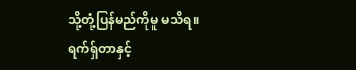သို့တုံ့ပြန်မည်ကိုမူ မသိရ။
ရက်ရှ်တာနှင့်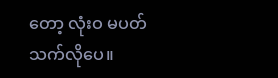တော့ လုံးဝ မပတ်သက်လိုပေ။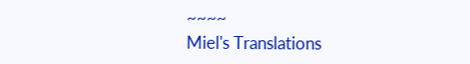~~~~
Miel's Translations